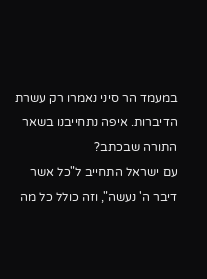במעמד הר סיני נאמרו רק עשרת הדיברות. איפה נתחייבנו בשאר התורה שבכתב?
עם ישראל התחייב ל"כל אשר דיבר ה' נעשה", וזה כולל כל מה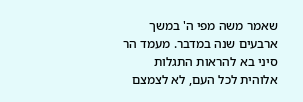שאמר משה מפי ה' במשך ארבעים שנה במדבר. מעמד הר סיני בא להראות התגלות אלוהית לכל העם, לא לצמצם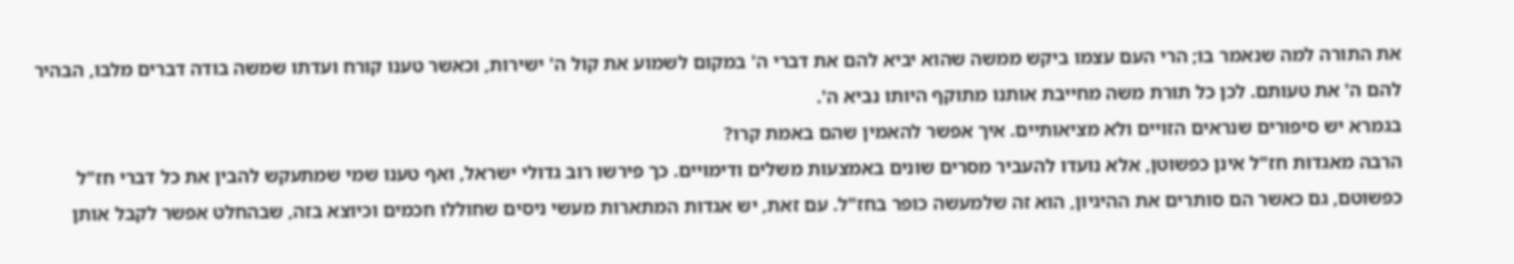את התורה למה שנאמר בו; הרי העם עצמו ביקש ממשה שהוא יביא להם את דברי ה' במקום לשמוע את קול ה' ישירות, וכאשר טענו קורח ועדתו שמשה בודה דברים מלבו, הבהיר להם ה' את טעותם. לכן כל תורת משה מחייבת אותנו מתוקף היותו נביא ה'.
בגמרא יש סיפורים שנראים הזויים ולא מציאותיים. איך אפשר להאמין שהם באמת קרו?
הרבה מאגדות חז"ל אינן כפשוטן, אלא נועדו להעביר מסרים שונים באמצעות משלים ודימויים. כך פירשו רוב גדולי ישראל, ואף טענו שמי שמתעקש להבין את כל דברי חז"ל כפשוטם, גם כאשר הם סותרים את ההיגיון, הוא זה שלמעשה כופר בחז"ל. עם זאת, יש אגדות המתארות מעשי ניסים שחוללו חכמים וכיוצא בזה, שבהחלט אפשר לקבל אותן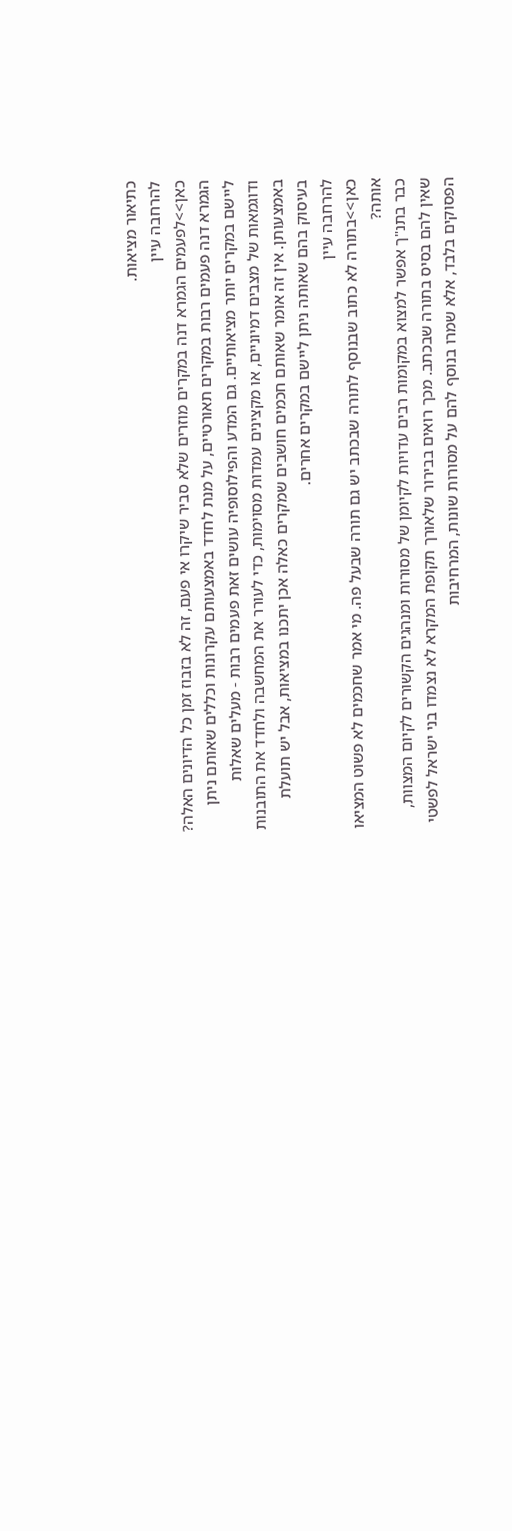כתיאור מציאות.
להרחבה עיין
כאן>>לפעמים הגמרא דנה במקרים מוזרים שלא סביר שיקרו אי פעם, זה לא בזבוז זמן כל הדיונים האלה?
הגמרא דנה פעמים רבות במקרים תאורטיים, על מנת לחדד באמצעותם עקרונות וכללים שאותם ניתן ליישם במקרים יותר מציאותיים. גם המדע והפילוסופיה עושים זאת פעמים רבות - מעלים שאלות ודוגמאות של מצבים דמיוניים, או מקצינים עמדות מסוימות, כדי לעורר את המחשבה ולחדד את התובנות באמצעותן. אין זה אומר שאותם חכמים חושבים שמקרים כאלה אכן יתכנו במציאות, אבל יש תועלת בעיסוק בהם שאותה ניתן ליישם במקרים אחרים.
להרחבה עיין
כאן>>בתורה לא כתוב שבנוסף לתורה שבכתב יש גם תורה שבעל פה. מי אמר שחכמים לא פשוט המציאו אותה?
כבר בתנ"ך אפשר למצוא במקומות רבים עדויות לקיומן של מסורות ומנהגים הקשורים לקיום המצוות, שאין להם בסיס בתורה שבכתב. מכך רואים בבירור שלאורך תקופת המקרא לא נצמדו בני ישראל לפשטי הפסוקים בלבד, אלא שמרו בנוסף להם על מסורות שונות, המרחיבות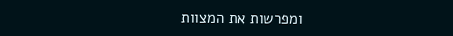ומפרשות את המצוות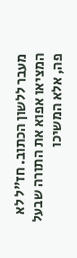מעבר ללשון הכתוב. חז"ל לא המציאו אפוא את התורה שבעל פה, אלא המשיכו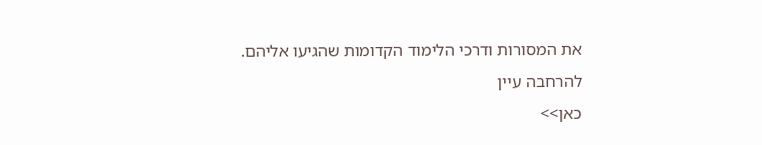את המסורות ודרכי הלימוד הקדומות שהגיעו אליהם.
להרחבה עיין
כאן>>